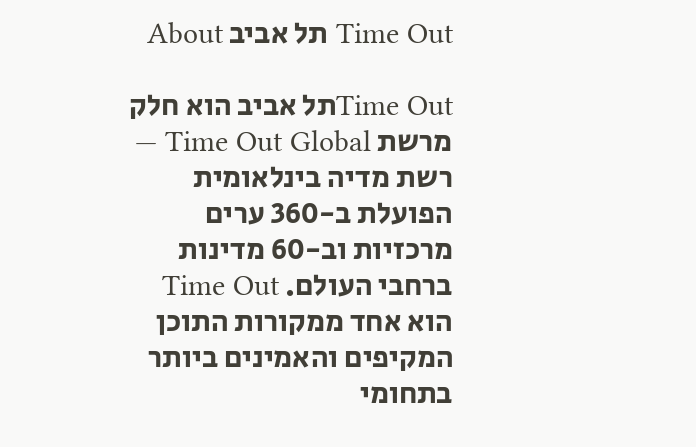Time Out תל אביב About

Time Outתל אביב הוא חלק מרשת Time Out Global — רשת מדיה בינלאומית הפועלת ב-360 ערים מרכזיות וב-60 מדינות ברחבי העולם. Time Out הוא אחד ממקורות התוכן המקיפים והאמינים ביותר בתחומי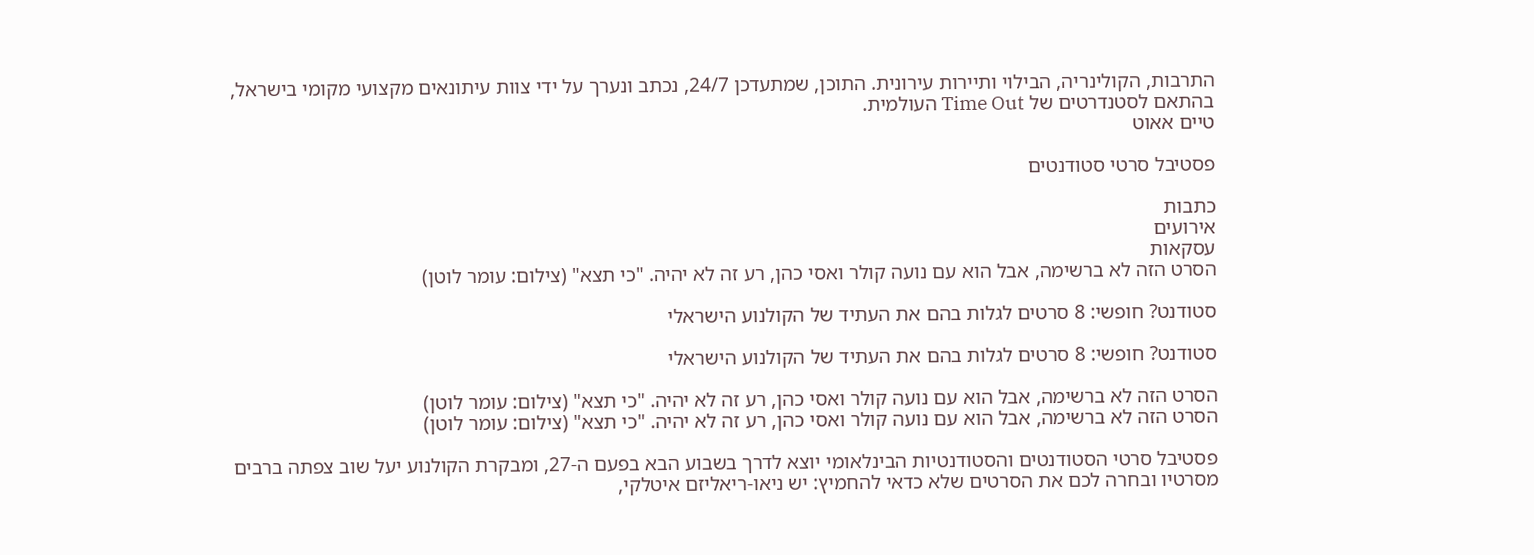התרבות, הקולינריה, הבילוי ותיירות עירונית. התוכן, שמתעדכן 24/7, נכתב ונערך על ידי צוות עיתונאים מקצועי מקומי בישראל, בהתאם לסטנדרטים של Time Out העולמית.
טיים אאוט

פסטיבל סרטי סטודנטים

כתבות
אירועים
עסקאות
הסרט הזה לא ברשימה, אבל הוא עם נועה קולר ואסי כהן, רע זה לא יהיה. "כי תצא" (צילום: עומר לוטן)

סטודנט? חופשי: 8 סרטים לגלות בהם את העתיד של הקולנוע הישראלי

סטודנט? חופשי: 8 סרטים לגלות בהם את העתיד של הקולנוע הישראלי

הסרט הזה לא ברשימה, אבל הוא עם נועה קולר ואסי כהן, רע זה לא יהיה. "כי תצא" (צילום: עומר לוטן)
הסרט הזה לא ברשימה, אבל הוא עם נועה קולר ואסי כהן, רע זה לא יהיה. "כי תצא" (צילום: עומר לוטן)

פסטיבל סרטי הסטודנטים והסטודנטיות הבינלאומי יוצא לדרך בשבוע הבא בפעם ה-27, ומבקרת הקולנוע יעל שוב צפתה ברבים מסרטיו ובחרה לכם את הסרטים שלא כדאי להחמיץ: יש ניאו-ריאליזם איטלקי,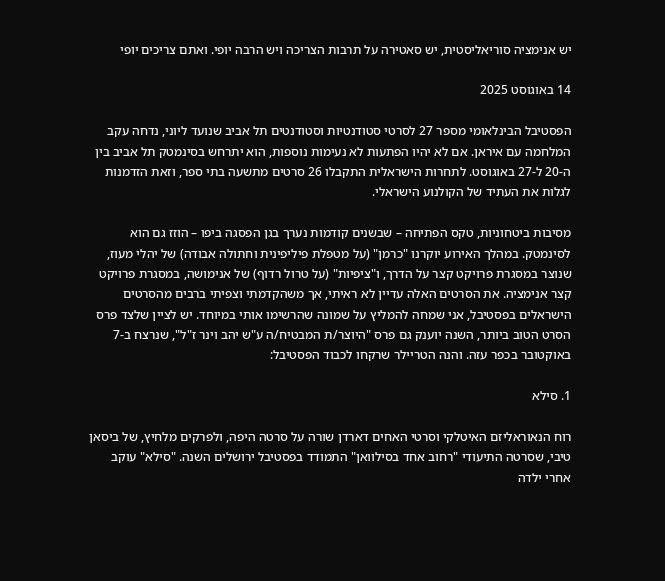יש אנימציה סוריאליסטית, יש סאטירה על תרבות הצריכה ויש הרבה יופי. ואתם צריכים יופי

14 באוגוסט 2025

הפסטיבל הבינלאומי מספר 27 לסרטי סטודנטיות וסטודנטים תל אביב שנועד ליוני, נדחה עקב המלחמה עם איראן. אם לא יהיו הפתעות לא נעימות נוספות, הוא יתרחש בסינמטק תל אביב בין ה-20 ל-27 באוגוסט. לתחרות הישראלית התקבלו 26 סרטים מתשעה בתי ספר, וזאת הזדמנות לגלות את העתיד של הקולנוע הישראלי.

מסיבות ביטחוניות, טקס הפתיחה – שבשנים קודמות נערך בגן הפסגה ביפו – הוזז גם הוא לסינמטק. במהלך האירוע יוקרנו "כרמן" (על מטפלת פיליפינית וחתולה אבודה) של יהלי מעוז, שנוצר במסגרת פרויקט קצר על הדרך, ו"ציפיות" (על טרול רדוף) של אנימושה, במסגרת פרויקט קצר אנימציה. את הסרטים האלה עדיין לא ראיתי, אך משהקדמתי וצפיתי ברבים מהסרטים הישראלים בפסטיבל, אני שמחה להמליץ על שמונה שהרשימו אותי במיוחד. יש לציין שלצד פרס הסרט הטוב ביותר, השנה יוענק גם פרס "היוצר/ת המבטיח/ה ע"ש יהב וינר ז"ל", שנרצח ב-7 באוקטובר בכפר עזה. והנה הטריילר שרקחו לכבוד הפסטיבל:

1. סילא

רוח הנאוראליזם האיטלקי וסרטי האחים דארדן שורה על סרטה היפה, ולפרקים מלחיץ, של ביסאן טיבי, שסרטה התיעודי "רחוב אחד בסילוואן" התמודד בפסטיבל ירושלים השנה. "סילא" עוקב אחרי ילדה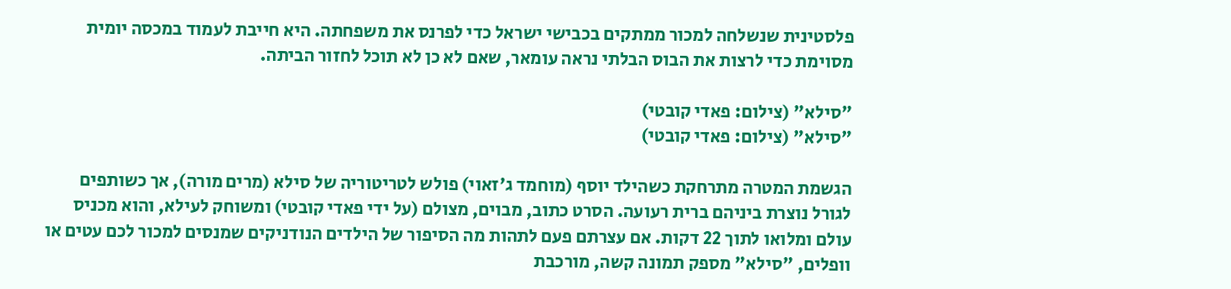פלסטינית שנשלחה למכור ממתקים בכבישי ישראל כדי לפרנס את משפחתה. היא חייבת לעמוד במכסה יומית מסוימת כדי לרצות את הבוס הבלתי נראה עומאר, שאם לא כן לא תוכל לחזור הביתה.

"סילא" (צילום: פאדי קובטי)
"סילא" (צילום: פאדי קובטי)

הגשמת המטרה מתרחקת כשהילד יוסף (מוחמד ג'זאוי) פולש לטריטוריה של סילא (מרים מורה), אך כשותפים לגורל נוצרת ביניהם ברית רעועה. הסרט כתוב, מבוים, מצולם (על ידי פאדי קובטי) ומשוחק לעילא, והוא מכניס עולם ומלואו לתוך 22 דקות. אם עצרתם פעם לתהות מה הסיפור של הילדים הנודניקים שמנסים למכור לכם עטים או וופלים, "סילא" מספק תמונה קשה, מורכבת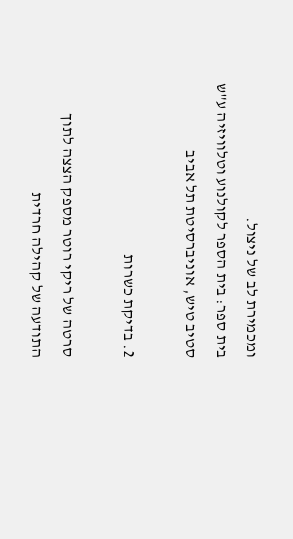ומכמירת לב של ניצול.
בית ספר: בית הספר לקולנוע וטלוויזיה ע"ש סטיב טיש, אוניברסיטת תל אביב

2. בדיקת כשרות

סרטה של ריקי רוטר מספק הצצה לתוך התודעה של קהילה חרדית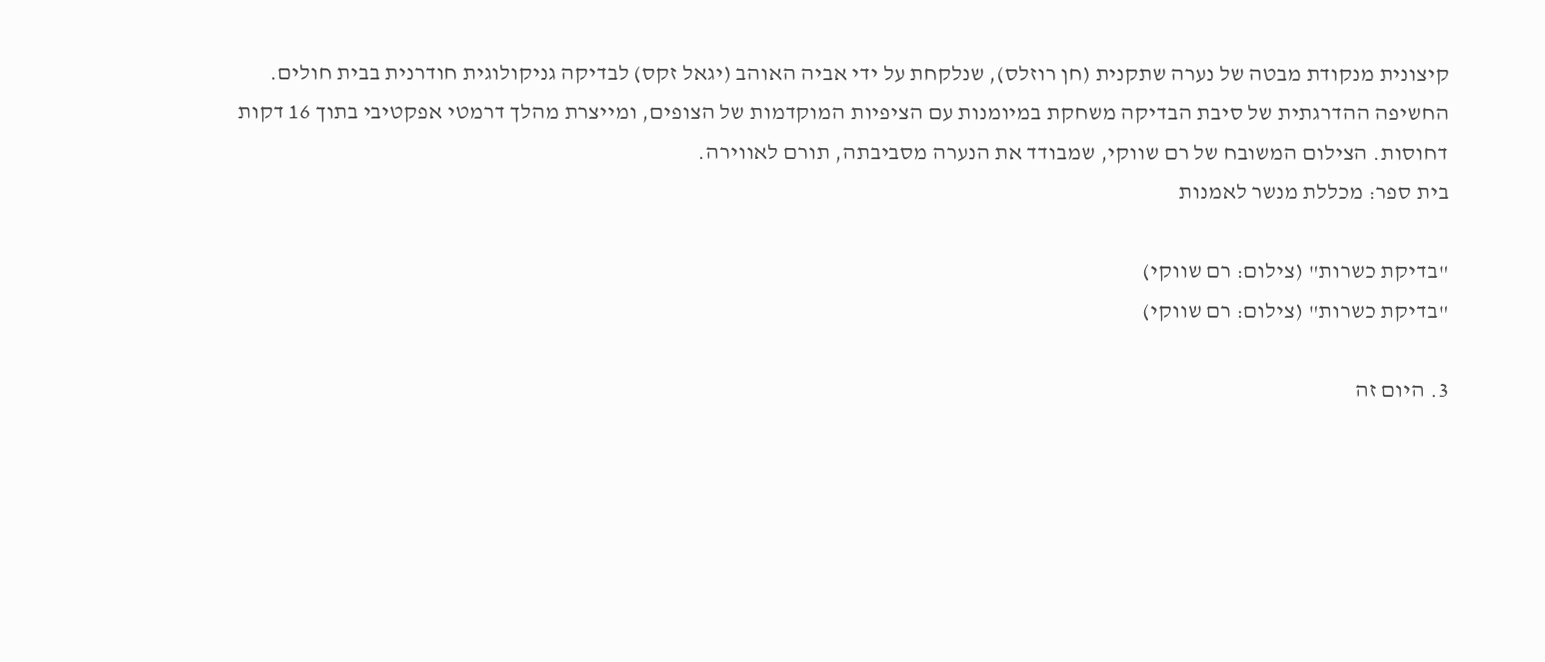קיצונית מנקודת מבטה של נערה שתקנית (חן רוזלס), שנלקחת על ידי אביה האוהב (יגאל זקס) לבדיקה גניקולוגית חודרנית בבית חולים. החשיפה ההדרגתית של סיבת הבדיקה משחקת במיומנות עם הציפיות המוקדמות של הצופים, ומייצרת מהלך דרמטי אפקטיבי בתוך 16 דקות דחוסות. הצילום המשובח של רם שווקי, שמבודד את הנערה מסביבתה, תורם לאווירה.
בית ספר: מכללת מנשר לאמנות

"בדיקת כשרות" (צילום: רם שווקי)
"בדיקת כשרות" (צילום: רם שווקי)

3. היום זה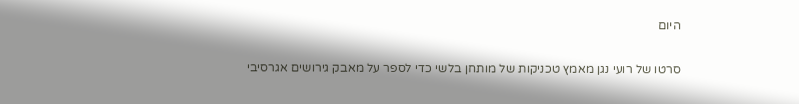היום

סרטו של רועי נגן מאמץ טכניקות של מותחן בלשי כדי לספר על מאבק גירושים אגרסיבי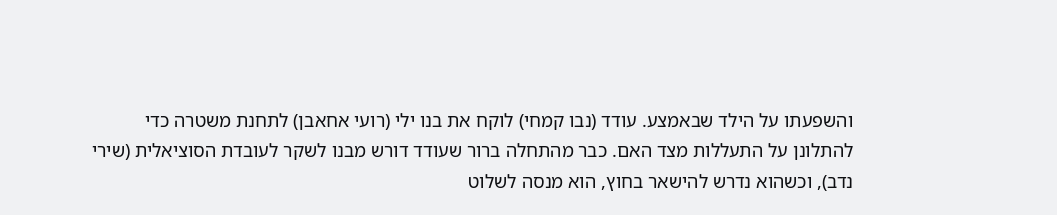והשפעתו על הילד שבאמצע. עודד (נבו קמחי) לוקח את בנו ילי (רועי אחאבן) לתחנת משטרה כדי להתלונן על התעללות מצד האם. כבר מהתחלה ברור שעודד דורש מבנו לשקר לעובדת הסוציאלית (שירי נדב), וכשהוא נדרש להישאר בחוץ, הוא מנסה לשלוט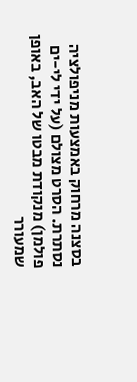בסצנה מרחוק באמצעות מניפולציה נסתרת. הסרט מצולם (על ידי לי-ים פולמן) מנקודת מבטו של האב, באופן שמעורר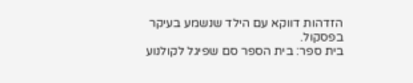הזדהות דווקא עם הילד שנשמע בעיקר בפסקול.
בית ספר: בית הספר סם שפיגל לקולנוע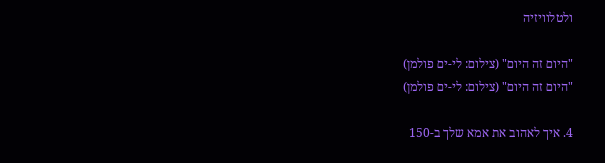ולטלוויזיה

"היום זה היום" (צילום: לי-ים פולמן)
"היום זה היום" (צילום: לי-ים פולמן)

4. איך לאהוב את אמא שלך ב-150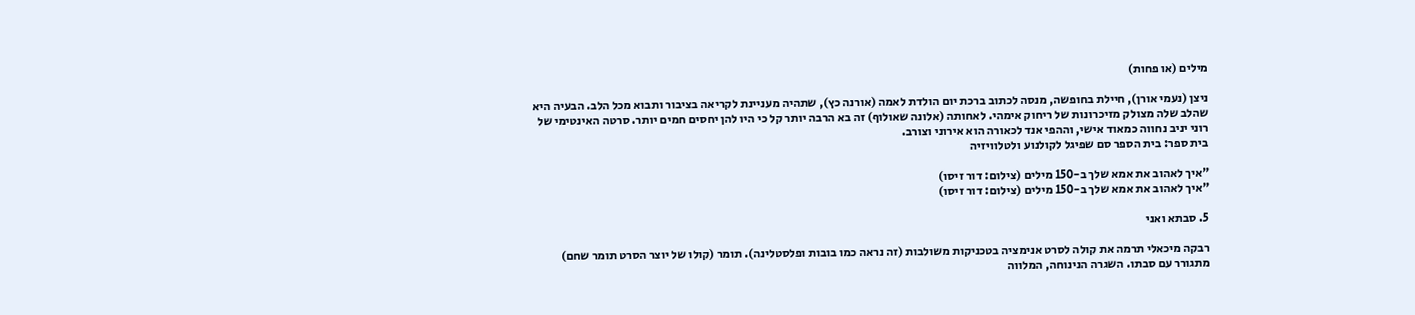מילים (או פחות)

ניצן (נעמי אורן), חיילת בחופשה, מנסה לכתוב ברכת יום הולדת לאמה (אורנה כץ), שתהיה מעניינת לקריאה בציבור ותבוא מכל הלב. הבעיה היא שהלב שלה מצולק מזיכרונות של ריחוק אימהי. לאחותה (אלונה שאולוף) זה בא הרבה יותר קל כי היו להן יחסים חמים יותר. סרטה האינטימי של רוני יניב נחווה כמאוד אישי, וההפי אנד לכאורה הוא אירוני וצורב.
בית ספר: בית הספר סם שפיגל לקולנוע ולטלוויזיה

"איך לאהוב את אמא שלך ב-150 מילים (צילום: דור זיסו)
"איך לאהוב את אמא שלך ב-150 מילים (צילום: דור זיסו)

5. סבתא ואני

רבקה מיכאלי תרמה את קולה לסרט אנימציה בטכניקות משולבות (זה נראה כמו בובות ופלסטלינה). תומר (קולו של יוצר הסרט תומר שחם) מתגורר עם סבתו. השגרה הנינוחה, המלווה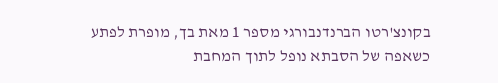בקונצ'רטו הברנדנבורגי מספר 1 מאת בך, מופרת לפתע כשאפה של הסבתא נופל לתוך המחבת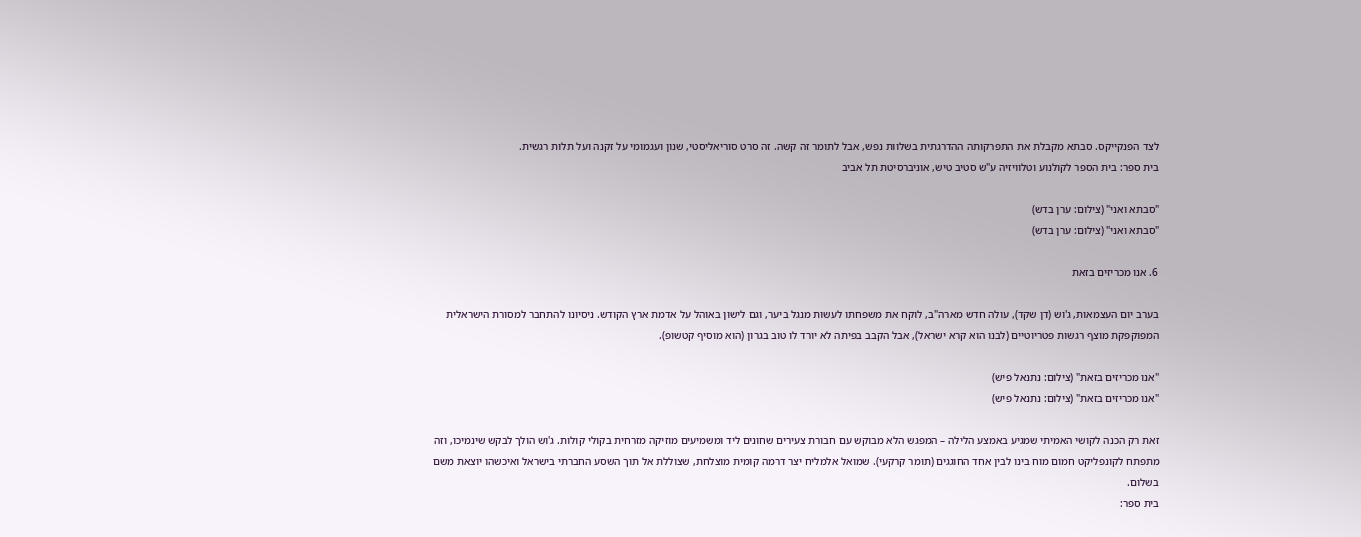לצד הפנקייקס. סבתא מקבלת את התפרקותה ההדרגתית בשלוות נפש, אבל לתומר זה קשה. זה סרט סוריאליסטי, שנון ועגמומי על זקנה ועל תלות רגשית.
בית ספר: בית הספר לקולנוע וטלוויזיה ע"ש סטיב טיש, אוניברסיטת תל אביב

"סבתא ואני" (צילום: ערן בדש)
"סבתא ואני" (צילום: ערן בדש)

6. אנו מכריזים בזאת

בערב יום העצמאות, ג'וש (דן שקד), עולה חדש מארה"ב, לוקח את משפחתו לעשות מנגל ביער, וגם לישון באוהל על אדמת ארץ הקודש. ניסיונו להתחבר למסורת הישראלית המפוקפקת מוצף רגשות פטריוטיים (לבנו הוא קרא ישראל), אבל הקבב בפיתה לא יורד לו טוב בגרון (הוא מוסיף קטשופ).

"אנו מכריזים בזאת" (צילום: נתנאל פיש)
"אנו מכריזים בזאת" (צילום: נתנאל פיש)

זאת רק הכנה לקושי האמיתי שמגיע באמצע הלילה – המפגש הלא מבוקש עם חבורת צעירים שחונים ליד ומשמיעים מוזיקה מזרחית בקולי קולות. ג'וש הולך לבקש שינמיכו, וזה מתפתח לקונפליקט חמום מוח בינו לבין אחד החוגגים (תומר קרקעי). שמואל אלמליח יצר דרמה קומית מוצלחת, שצוללת אל תוך השסע החברתי בישראל ואיכשהו יוצאת משם בשלום.
בית ספר: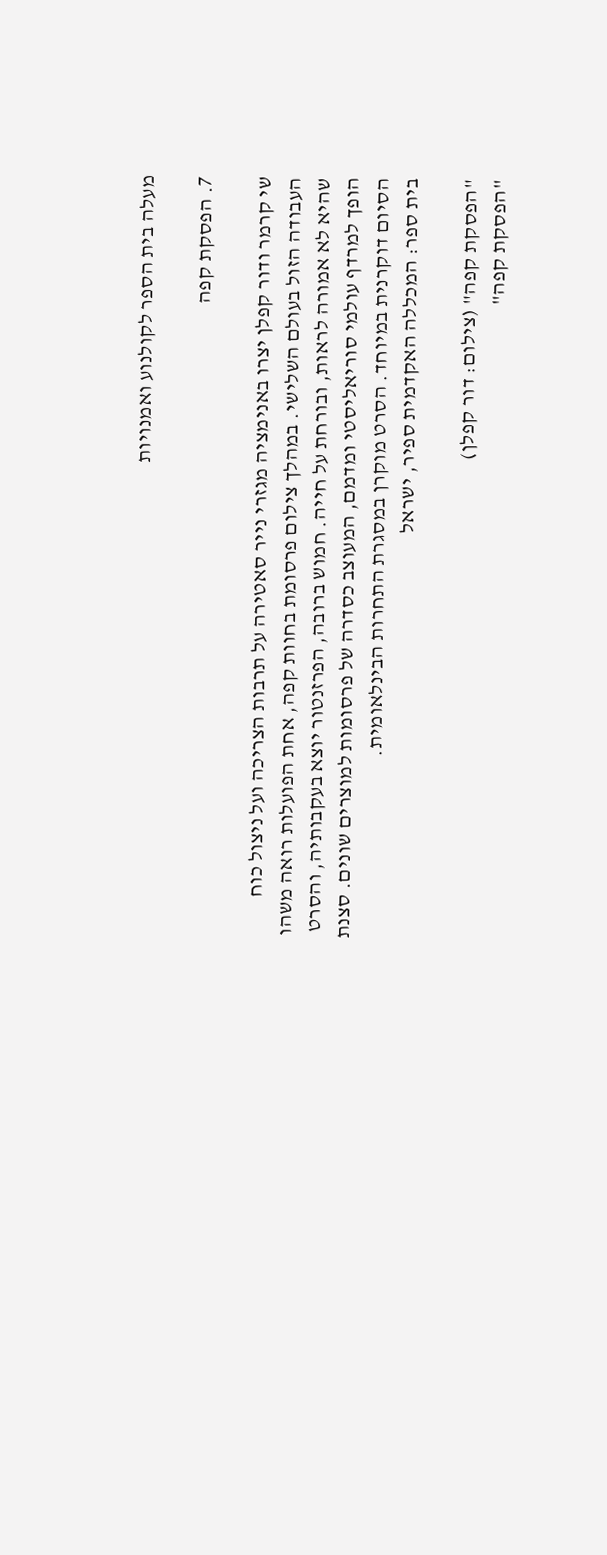מעלה בית הספר לקולנוע ואמנויות

7. הפסקת קפה

שי קרמר ודור קפלן יצרו באנימציה מגזרי נייר סאטירה על תרבות הצריכה ועל ניצול כוח העבודה הזול בעולם השלישי. במהלך צילום פרסומת בחוות קפה, אחת הפועלות רואה משהו שהיא לא אמורה לראות, ובורחת על חייה. חמוש ברובה, הפרזנטור יוצא בעקבותיה, והסרט הופך למרדף עולמי סוריאליסטי ומדמם, המעוצב כסדרה של פרסומות למוצרים שונים. סצנת הסיום דוקרנית במיוחד. הסרט מוקרן במסגרת התחרות הבינלאומית.
בית ספר: המכללה האקדמית ספיר, ישראל

"הפסקת קפה" (צילום: דור קפלן)
"הפסקת קפה"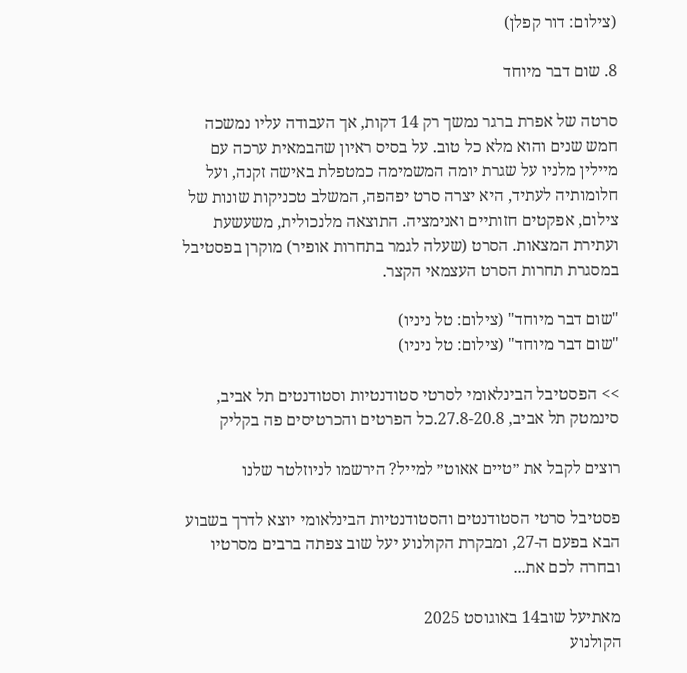(צילום: דור קפלן)

8. שום דבר מיוחד

סרטה של אפרת ברגר נמשך רק 14 דקות, אך העבודה עליו נמשכה חמש שנים והוא מלא כל טוב. על בסיס ראיון שהבמאית ערכה עם מיילין מלניו על שגרת יומה המשמימה כמטפלת באישה זקנה, ועל חלומותיה לעתיד, היא יצרה סרט יפהפה, המשלב טכניקות שונות של צילום, אפקטים חזותיים ואנימציה. התוצאה מלנכולית, משעשעת ועתירת המצאות. הסרט (שעלה לגמר בתחרות אופיר) מוקרן בפסטיבל במסגרת תחרות הסרט העצמאי הקצר.

"שום דבר מיוחד" (צילום: טל ניניו)
"שום דבר מיוחד" (צילום: טל ניניו)

>> הפסטיבל הבינלאומי לסרטי סטודנטיות וסטודנטים תל אביב, סינמטק תל אביב, 27.8-20.8.כל הפרטים והכרטיסים פה בקליק

רוצים לקבל את ״טיים אאוט״ למייל? הירשמו לניוזלטר שלנו

פסטיבל סרטי הסטודנטים והסטודנטיות הבינלאומי יוצא לדרך בשבוע הבא בפעם ה-27, ומבקרת הקולנוע יעל שוב צפתה ברבים מסרטיו ובחרה לכם את...

מאתיעל שוב14 באוגוסט 2025
הקולנוע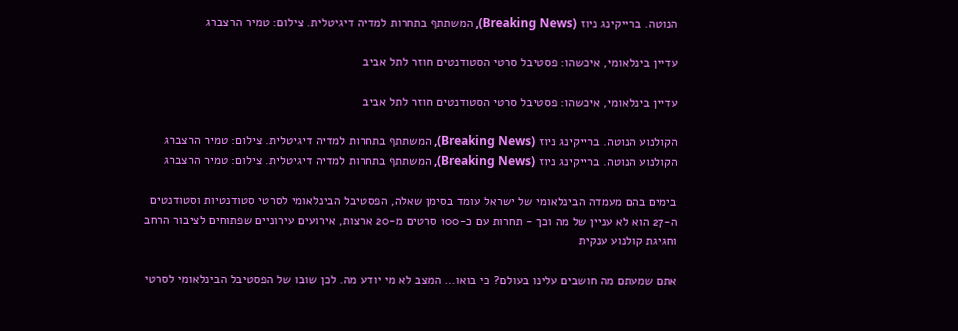הנוטה. ברייקינג ניוז (Breaking News), המשתתף בתחרות למדיה דיגיטלית. צילום: טמיר הרצברג

עדיין בינלאומי, איכשהו: פסטיבל סרטי הסטודנטים חוזר לתל אביב

עדיין בינלאומי, איכשהו: פסטיבל סרטי הסטודנטים חוזר לתל אביב

הקולנוע הנוטה. ברייקינג ניוז (Breaking News), המשתתף בתחרות למדיה דיגיטלית. צילום: טמיר הרצברג
הקולנוע הנוטה. ברייקינג ניוז (Breaking News), המשתתף בתחרות למדיה דיגיטלית. צילום: טמיר הרצברג

בימים בהם מעמדה הבינלאומי של ישראל עומד בסימן שאלה, הפסטיבל הבינלאומי לסרטי סטודנטיות וסטודנטים ה-27 הוא לא עניין של מה וכך - תחרות עם כ-100 סרטים מ-20 ארצות, אירועים עירוניים שפתוחים לציבור הרחב וחגיגת קולנוע ענקית

אתם שמעתם מה חושבים עלינו בעולם? כי בואו… המצב לא מי יודע מה. לכן שובו של הפסטיבל הבינלאומי לסרטי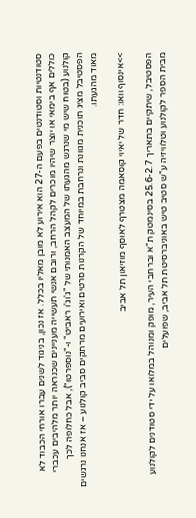סטודנטיות וסטודנטים בפעם ה-27 הוא אירוע לא מובן מאליו בכלל. אז נכון, בניגוד לשנים עברו אורחי הכבוד לא כוללים אף בימאי או יוצר שיהיו מוכרים לקהל הרחב, ורובם אנשי תעשייה מעניינים שכנראה יותר מלהיבים עכברי קולנוע (בטוח שיש מי שנרגש מהגעתו של המעצב האמנותי של "ג'וג'ו ראביט" ו-"נוספרטו"), אבל כחלופה לכך הפסטיבל מציג תוכנית מגוונת ונרחבת במיוחד של הקרנות סרטים ואירועים מרתקים סביב קולנוע – אז אנחנו נרגשים מאוד מהגעתו.

>>אינסוף וואו: חדר של יאיוי קוסאמה מצטרף לאוסף מוזיאון תל אביב

הפסטיבל, שיתקיים בתאריך 25.6-2.7 בסינמטק ת"א וברחבי העיר, מופק ומנוהל במלואו על ידי סטודנים לקולנוע מבית הספר לקולנוע וטלוויזיה ע"ש סטיב טיש באוניברסיטת תל אביב, שפועלים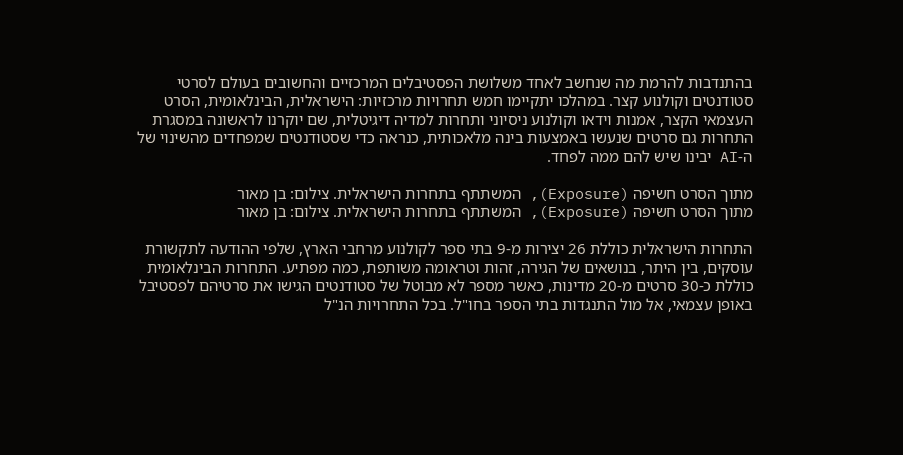בהתנדבות להרמת מה שנחשב לאחד משלושת הפסטיבלים המרכזיים והחשובים בעולם לסרטי סטודנטים וקולנוע קצר. במהלכו יתקיימו חמש תחרויות מרכזיות: הישראלית, הבינלאומית, הסרט העצמאי הקצר, אמנות וידאו וקולנוע ניסיוני ותחרות למדיה דיגיטלית, שם יוקרנו לראשונה במסגרת התחרות גם סרטים שנעשו באמצעות בינה מלאכותית, כנראה כדי שסטודנטים שמפחדים מהשינוי של ה-AI יבינו שיש להם ממה לפחד.

מתוך הסרט חשיפה (Exposure), המשתתף בתחרות הישראלית. צילום: בן מאור
מתוך הסרט חשיפה (Exposure), המשתתף בתחרות הישראלית. צילום: בן מאור

התחרות הישראלית כוללת 26 יצירות מ-9 בתי ספר לקולנוע מרחבי הארץ, שלפי ההודעה לתקשורת עוסקים, בין היתר, בנושאים של הגירה, זהות וטראומה משותפת, כמה מפתיע. התחרות הבינלאומית כוללת כ-30 סרטים מ-20 מדינות, כאשר מספר לא מבוטל של סטודנטים הגישו את סרטיהם לפסטיבל באופן עצמאי, אל מול התנגדות בתי הספר בחו"ל. בכל התחרויות הנ"ל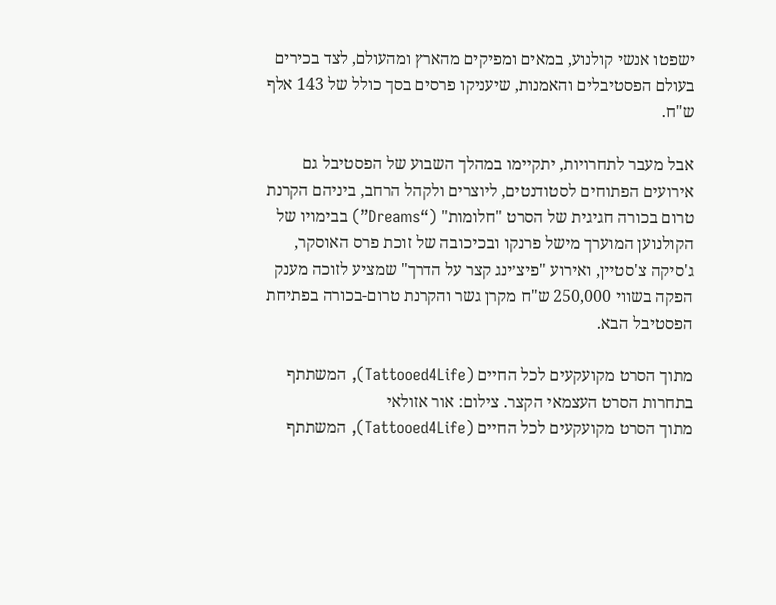ישפטו אנשי קולנוע, במאים ומפיקים מהארץ ומהעולם, לצד בכירים בעולם הפסטיבלים והאמנות, שיעניקו פרסים בסך כולל של 143 אלף ש"ח.

אבל מעבר לתחרויות, יתקיימו במהלך השבוע של הפסטיבל גם אירועים הפתוחים לסטודנטים, ליוצרים ולקהל הרחב, ביניהם הקרנת טרום בכורה חגיגית של הסרט "חלומות" (“Dreams”) בבימויו של הקולנוען המוערך מישל פרנקו ובכיכובה של זוכת פרס האוסקר, ג'סיקה צ'סטיין, ואירוע "פיצ׳ינג קצר על הדרך" שמציע לזוכה מענק הפקה בשווי 250,000 ש"ח מקרן גשר והקרנת טרום-בכורה בפתיחת הפסטיבל הבא.

מתוך הסרט מקועקעים לכל החיים (Tattooed4Life), המשתתף בתחרות הסרט העצמאי הקצר. צילום: אור אזולאי
מתוך הסרט מקועקעים לכל החיים (Tattooed4Life), המשתתף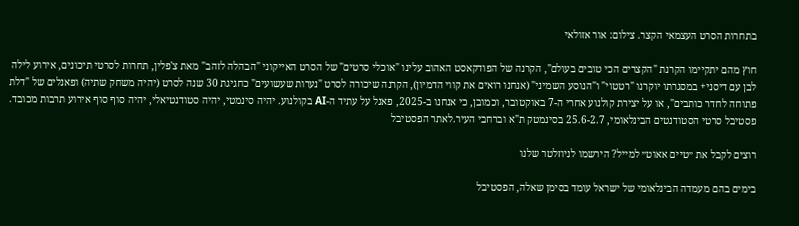בתחרות הסרט העצמאי הקצר. צילום: אור אזולאי

חוץ מהם יתקיימו הקרנת "הקצרים הכי טובים בעולם", הקרנה של הפודקאסט האהוב עלינו "אוכלי סרטים" של הסרט האייקוני "הבהלה לזהב" מאת צ'פלין, תחרות לסרטי תיכונים, אירוע לילה לבן עם דיסני+ במסגרתו יוקרנו "רטטוי" ו"הנוסע השמיני" (אנחנו רואים את קווי הדמיון), הקרנה שיכורה לסרט "נערות שעשועים" כחגיגת 30 שנה לסרט (יהיה משחק שתיה) ופאנלים של "דלת פתוחה לחדר כותבים", או על יצירת קולנוע אחרי ה-7 באוקטובר, וכמובן, כי אנחנו ב-2025, פאנל על עתיד ה-AI בקולנוע. יהיה סינמטי, יהיה סטודנטיאלי, יהיה סוף סוף אירוע תרבות מכובד.
פסטיבל סרטי הסטודנטים הבינלאומי, 25.6-2.7 בסינמטק ת"א וברחבי העיר.לאתר הפסטיבל

רוצים לקבל את ״טיים אאוט״ למייל? הירשמו לניוזלטר שלנו

בימים בהם מעמדה הבינלאומי של ישראל עומד בסימן שאלה, הפסטיבל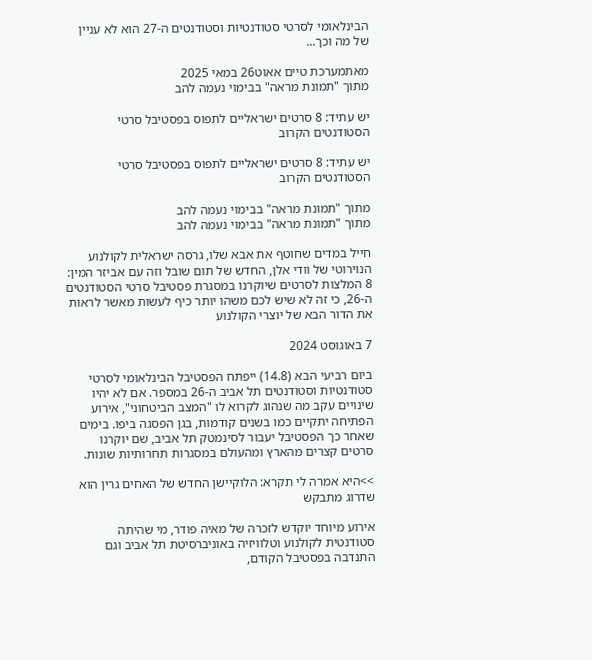הבינלאומי לסרטי סטודנטיות וסטודנטים ה-27 הוא לא עניין של מה וכך...

מאתמערכת טיים אאוט26 במאי 2025
מתוך "תמונת מראה" בבימוי נעמה להב

יש עתיד: 8 סרטים ישראליים לתפוס בפסטיבל סרטי הסטודנטים הקרוב

יש עתיד: 8 סרטים ישראליים לתפוס בפסטיבל סרטי הסטודנטים הקרוב

מתוך "תמונת מראה" בבימוי נעמה להב
מתוך "תמונת מראה" בבימוי נעמה להב

חייל במדים שחוטף את אבא שלו, גרסה ישראלית לקולנוע הנוירוטי של וודי אלן, החדש של תום שובל וזה עם אביזר המין: 8 המלצות לסרטים שיוקרנו במסגרת פסטיבל סרטי הסטודנטים ה-26, כי זה לא שיש לכם משהו יותר כיף לעשות מאשר לראות את הדור הבא של יוצרי הקולנוע

7 באוגוסט 2024

ביום רביעי הבא (14.8) ייפתח הפסטיבל הבינלאומי לסרטי סטודנטיות וסטודנטים תל אביב ה-26 במספר. אם לא יהיו שינויים עקב מה שנהוג לקרוא לו "המצב הביטחוני", אירוע הפתיחה יתקיים כמו בשנים קודמות, בגן הפסגה ביפו. בימים שאחר כך הפסטיבל יעבור לסינמטק תל אביב, שם יוקרנו סרטים קצרים מהארץ ומהעולם במסגרות תחרותיות שונות.

>>היא אמרה לי תקרא: הלוקיישן החדש של האחים גרין הוא שדרוג מתבקש

אירוע מיוחד יוקדש לזכרה של מאיה פודר, מי שהיתה סטודנטית לקולנוע וטלוויזיה באוניברסיטת תל אביב וגם התנדבה בפסטיבל הקודם,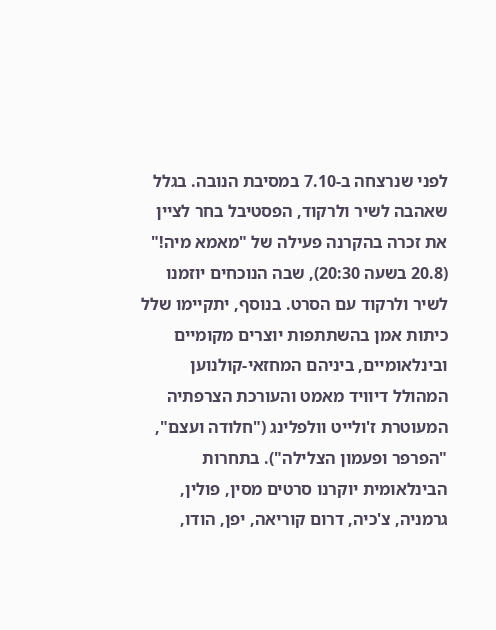לפני שנרצחה ב-7.10 במסיבת הנובה. בגלל שאהבה לשיר ולרקוד, הפסטיבל בחר לציין את זכרה בהקרנה פעילה של "מאמא מיה!" (20.8 בשעה 20:30), שבה הנוכחים יוזמנו לשיר ולרקוד עם הסרט. בנוסף, יתקיימו שלל כיתות אמן בהשתתפות יוצרים מקומיים ובינלאומיים, ביניהם המחזאי-קולנוען המהולל דיוויד מאמט והעורכת הצרפתיה המעוטרת ז'ולייט וולפלינג ("חלודה ועצם", "הפרפר ופעמון הצלילה"). בתחרות הבינלאומית יוקרנו סרטים מסין, פולין, גרמניה, צ'כיה, דרום קוריאה, יפן, הודו,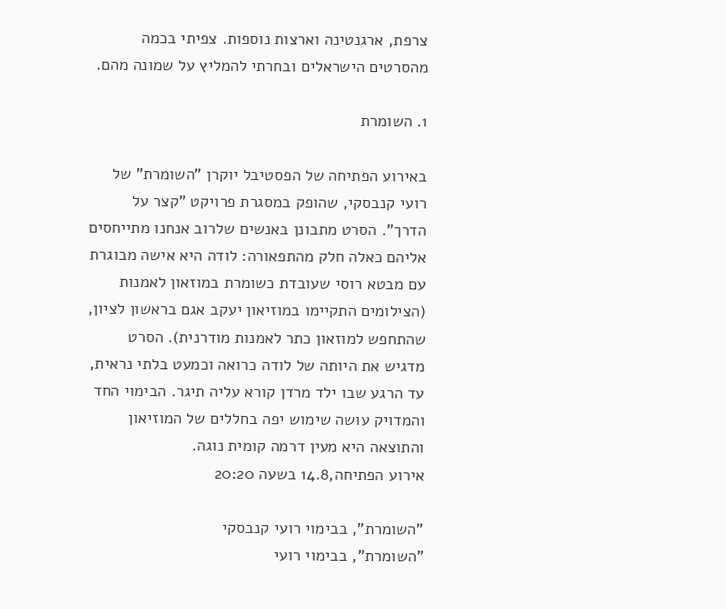צרפת, ארגנטינה וארצות נוספות. צפיתי בכמה מהסרטים הישראלים ובחרתי להמליץ על שמונה מהם.

1. השומרת

באירוע הפתיחה של הפסטיבל יוקרן "השומרת" של רועי קנבסקי, שהופק במסגרת פרויקט "קצר על הדרך". הסרט מתבונן באנשים שלרוב אנחנו מתייחסים אליהם כאלה חלק מהתפאורה: לודה היא אישה מבוגרת עם מבטא רוסי שעובדת כשומרת במוזאון לאמנות (הצילומים התקיימו במוזיאון יעקב אגם בראשון לציון, שהתחפש למוזאון כתר לאמנות מודרנית). הסרט מדגיש את היותה של לודה כרואה וכמעט בלתי נראית, עד הרגע שבו ילד מרדן קורא עליה תיגר. הבימוי החד והמדויק עושה שימוש יפה בחללים של המוזיאון והתוצאה היא מעין דרמה קומית נוגה.
אירוע הפתיחה,14.8 בשעה 20:20

"השומרת", בבימוי רועי קנבסקי
"השומרת", בבימוי רועי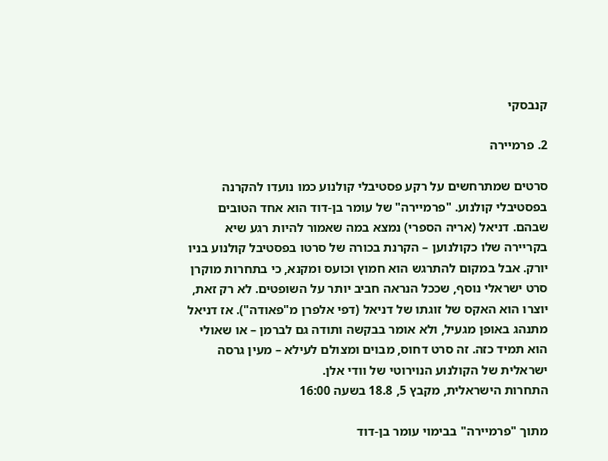קנבסקי

2. פרמיירה

סרטים שמתרחשים על רקע פסטיבלי קולנוע כמו נועדו להקרנה בפסטיבלי קולנוע. "פרמיירה" של עומר בן-דוד הוא אחד הטובים שבהם. דניאל (אריה הספרי) נמצא במה שאמור להיות רגע שיא בקריירה שלו כקולנוען – הקרנת בכורה של סרטו בפסטיבל קולנוע בניו יורק. אבל במקום להתרגש הוא חמוץ וכועס ומקנא, כי בתחרות מוקרן סרט ישראלי נוסף, שככל הנראה חביב יותר על השופטים. לא רק זאת, יוצרו הוא האקס של זוגתו של דניאל (דפי אלפרן מ"פאודה"). אז דניאל מתנהג באופן מגעיל, ולא אומר בבקשה ותודה גם לברמן – או שאולי הוא תמיד כזה. זה סרט דחוס, מבוים ומצולם לעילא – מעין גרסה ישראלית של הקולנוע הנוירוטי של וודי אלן.
התחרות הישראלית, מקבץ 5, 18.8 בשעה 16:00

מתוך "פרמיירה" בבימוי עומר בן-דוד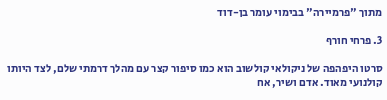מתוך "פרמיירה" בבימוי עומר בן-דוד

3. פרחי חורף

סרטו היפהפה של ניקולאי קולשוב הוא כמו סיפור קצר עם מהלך דרמתי שלם, לצד היותו קולנועי מאוד. אדם ושיר, אח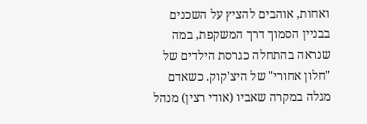ואחות, אוהבים להציץ על השכנים בבניין הסמוך דרך המשקפת, במה שנראה בהתחלה כגרסת הילדים של "חלון אחורי" של היצ'קוק. כשאדם מגלה במקרה שאביו (אודי רצין) מנהל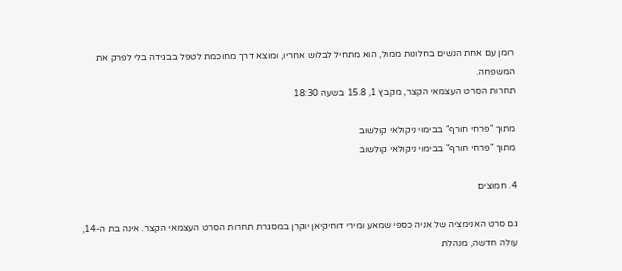רומן עם אחת הנשים בחלונות ממול, הוא מתחיל לבלוש אחריו, ומוצא דרך מחוכמת לטפל בבגידה בלי לפרק את המשפחה.
תחרות הסרט העצמאי הקצר, מקבץ 1, 15.8 בשעה 18:30

מתוך "פרחי חורף" בבימוי ניקולאי קולשוב
מתוך "פרחי חורף" בבימוי ניקולאי קולשוב

4. חמוצים

גם סרט האנימציה של אניה כספי שמאע ומירי דוחיקיאן יוקרן במסגרת תחרות הסרט העצמאי הקצר. אינה בת ה-14, עולה חדשה, מנהלת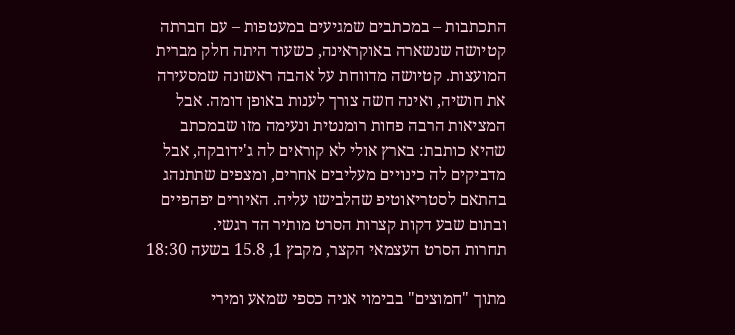התכתבות – במכתבים שמגיעים במעטפות – עם חברתה קטיושה שנשארה באוקראינה, כשעוד היתה חלק מברית המועצות. קטיושה מדווחת על אהבה ראשונה שמסעירה את חושיה, ואינה חשה צורך לענות באופן דומה. אבל המציאות הרבה פחות רומנטית ונעימה מזו שבמכתב שהיא כותבת: בארץ אולי לא קוראים לה ג'ידובקה, אבל מדביקים לה כינויים מעליבים אחרים, ומצפים שתתנהג בהתאם לסטריאוטיפ שהלבישו עליה. האיורים יפהפיים ובתום שבע דקות קצרות הסרט מותיר הד רגשי.
תחרות הסרט העצמאי הקצר, מקבץ 1, 15.8 בשעה 18:30

מתוך "חמוצים" בבימוי אניה כספי שמאע ומירי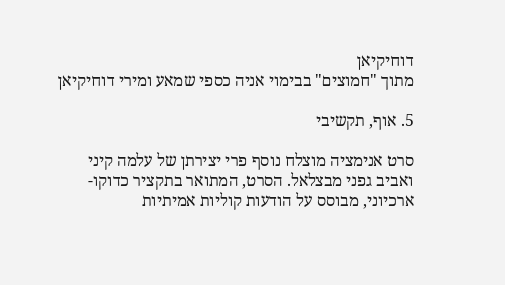דוחיקיאן
מתוך "חמוצים" בבימוי אניה כספי שמאע ומירי דוחיקיאן

5. אוף, תקשיבי

סרט אנימציה מוצלח נוסף פרי יצירתן של עלמה קיני ואביב גפני מבצלאל. הסרט, המתואר בתקציר כדוקו-ארכיוני, מבוסס על הודעות קוליות אמיתיות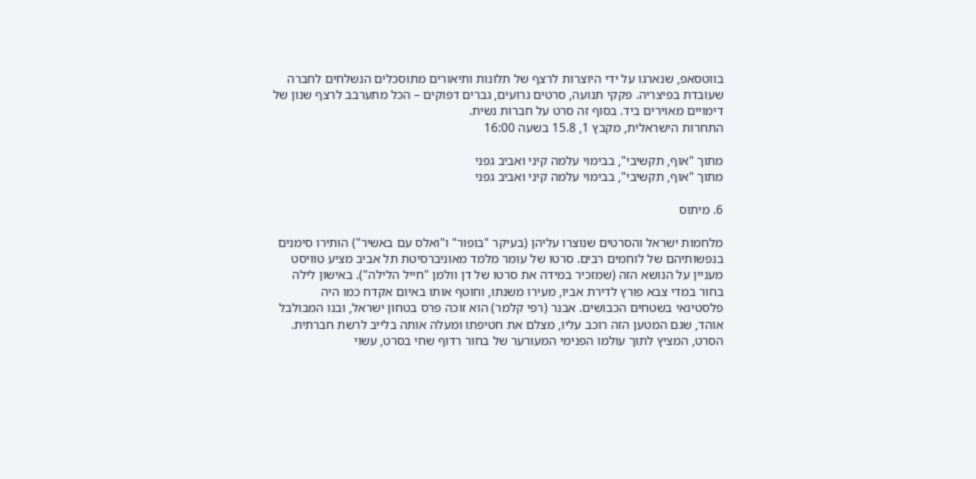בווטסאפ, שנארגו על ידי היוצרות לרצף של תלונות ותיאורים מתוסכלים הנשלחים לחברה שעובדת בפיצריה. פקקי תנועה, סרטים גרועים, גברים דפוקים – הכל מתערבב לרצף שנון של דימויים מאוירים ביד. בסוף זה סרט על חברות נשית.
התחרות הישראלית, מקבץ 1, 15.8 בשעה 16:00

מתוך "אוף, תקשיבי", בבימוי עלמה קיני ואביב גפני
מתוך "אוף, תקשיבי", בבימוי עלמה קיני ואביב גפני

6. מיתוס

מלחמות ישראל והסרטים שנוצרו עליהן (בעיקר "בופור" ו"ואלס עם באשיר") הותירו סימנים בנפשותיהם של לוחמים רבים. סרטו של עומר מלמד מאוניברסיטת תל אביב מציע טוויסט מעניין על הנושא הזה (שמזכיר במידה את סרטו של דן וולמן "חייל הלילה"). באישון לילה בחור במדי צבא פורץ לדירת אביו, מעירו משנתו, וחוטף אותו באיום אקדח כמו היה פלסטינאי בשטחים הכבושים. אבנר (רפי קלמר) הוא זוכה פרס בטחון ישראל, ובנו המבולבל אוהד, שגם המטען הזה רוכב עליו, מצלם את חטיפתו ומעלה אותה בלייב לרשת חברתית. הסרט, המציץ לתוך עולמו הפנימי המעורער של בחור רדוף שחי בסרט, עשוי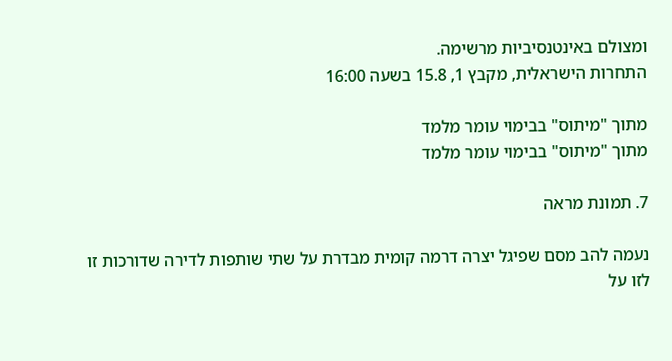ומצולם באינטנסיביות מרשימה.
התחרות הישראלית, מקבץ 1, 15.8 בשעה 16:00

מתוך "מיתוס" בבימוי עומר מלמד
מתוך "מיתוס" בבימוי עומר מלמד

7. תמונת מראה

נעמה להב מסם שפיגל יצרה דרמה קומית מבדרת על שתי שותפות לדירה שדורכות זו לזו על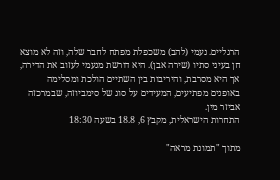הרגליים. נעמי (להב) משכפלת מפתח לחבר שלה, וזה לא מוצא חן בעיני סתיו (שירה אבן). היא דורשת מנעמי לעזוב את הדירה, אך היא מסרבת, והיריבות בין השתיים הולכת ומסלימה באופנים מפתיעים, המעידים על סוג של סימביוזה, שבמרכזה אביזר מין.
התחרות הישראלית, מקבץ 6, 18.8 בשעה 18:30

מתוך "תמונת מראה"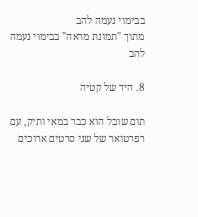בבימוי נעמה להב
מתוך "תמונת מראה" בבימוי נעמה להב

8. היד של קטיה

תום שובל הוא כבר במאי ותיק, עם רפרטואר של שני סרטים ארוכים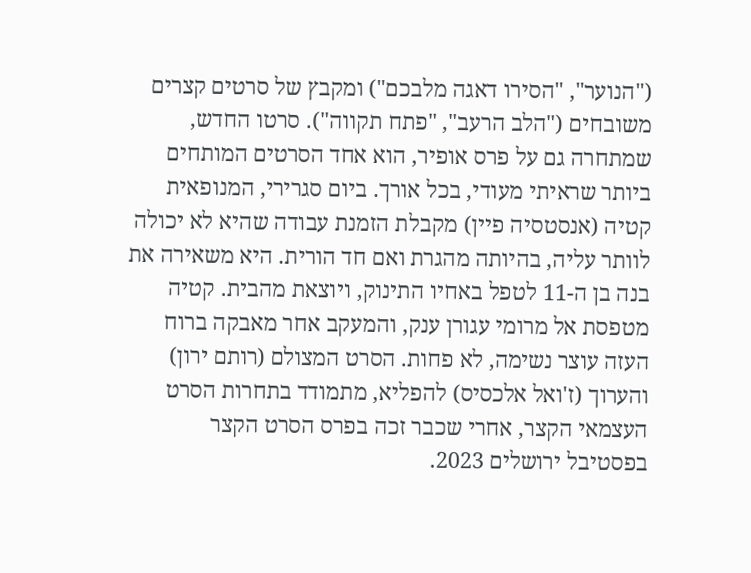("הנוער", "הסירו דאגה מלבכם") ומקבץ של סרטים קצרים משובחים ("הלב הרעב", "פתח תקווה"). סרטו החדש, שמתחרה גם על פרס אופיר, הוא אחד הסרטים המותחים ביותר שראיתי מעודי, בכל אורך. ביום סגרירי, המנופאית קטיה (אנסטסיה פיין) מקבלת הזמנת עבודה שהיא לא יכולה לוותר עליה, בהיותה מהגרת ואם חד הורית. היא משאירה את בנה בן ה-11 לטפל באחיו התינוק, ויוצאת מהבית. קטיה מטפסת אל מרומי עגורן ענק, והמעקב אחר מאבקה ברוח העזה עוצר נשימה, לא פחות. הסרט המצולם (רותם ירון) והערוך (ז'ואל אלכסיס) להפליא, מתמודד בתחרות הסרט העצמאי הקצר, אחרי שכבר זכה בפרס הסרט הקצר בפסטיבל ירושלים 2023.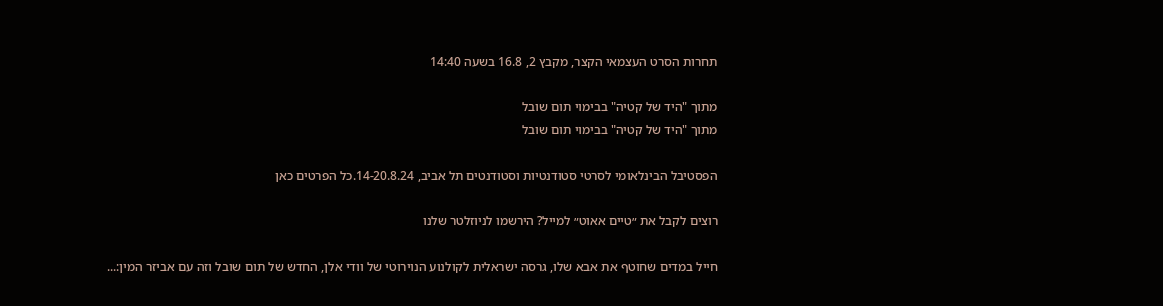תחרות הסרט העצמאי הקצר, מקבץ 2, 16.8 בשעה 14:40

מתוך "היד של קטיה" בבימוי תום שובל
מתוך "היד של קטיה" בבימוי תום שובל

הפסטיבל הבינלאומי לסרטי סטודנטיות וסטודנטים תל אביב, 14-20.8.24.כל הפרטים כאן

רוצים לקבל את ״טיים אאוט״ למייל? הירשמו לניוזלטר שלנו

חייל במדים שחוטף את אבא שלו, גרסה ישראלית לקולנוע הנוירוטי של וודי אלן, החדש של תום שובל וזה עם אביזר המין:...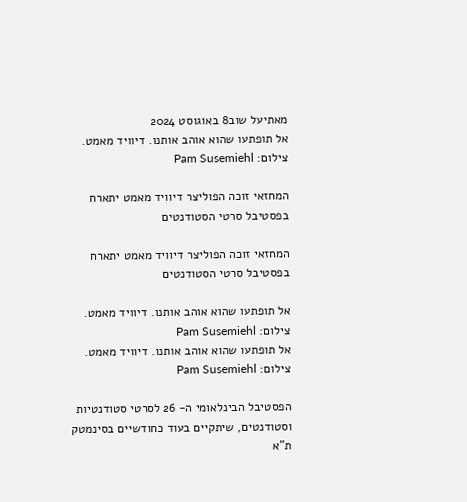מאתיעל שוב8 באוגוסט 2024
אל תופתעו שהוא אוהב אותנו. דיוויד מאמט. צילום: Pam Susemiehl

המחזאי זוכה הפוליצר דיוויד מאמט יתארח בפסטיבל סרטי הסטודנטים

המחזאי זוכה הפוליצר דיוויד מאמט יתארח בפסטיבל סרטי הסטודנטים

אל תופתעו שהוא אוהב אותנו. דיוויד מאמט. צילום: Pam Susemiehl
אל תופתעו שהוא אוהב אותנו. דיוויד מאמט. צילום: Pam Susemiehl

הפסטיבל הבינלאומי ה- 26 לסרטי סטודנטיות וסטודנטים, שיתקיים בעוד כחודשיים בסינמטק ת"א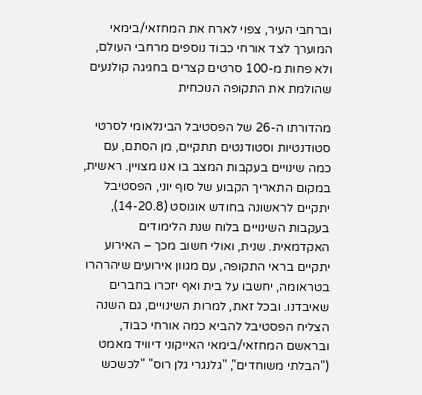וברחבי העיר, צפוי לארח את המחזאי/בימאי המוערך לצד אורחי כבוד נוספים מרחבי העולם, ולא פחות מ-100 סרטים קצרים בחגיגה קולנעים שהולמת את התקופה הנוכחית

מהדורתו ה-26 של הפסטיבל הבינלאומי לסרטי סטודנטיות וסטודנטים תתקיים, מן הסתם, עם כמה שינויים בעקבות המצב בו אנו מצויין. ראשית, במקום התאריך הקבוע של סוף יוני, הפסטיבל יתקיים לראשונה בחודש אוגוסט (14-20.8), בעקבות השינויים בלוח שנת הלימודים האקדמאית. שנית, ואולי חשוב מכך – האירוע יתקיים בראי התקופה, עם מגוון אירועים שיהרהרו בטראומה, יחשבו על בית ואף יזכרו בחברים שאיבדנו. ובכל זאת, למרות השינויים, גם השנה הצליח הפסטיבל להביא כמה אורחי כבוד, ובראשם המחזאי/בימאי האייקוני דיוויד מאמט ("הבלתי משוחדים", "גלנגרי גלן רוס" "לכשכש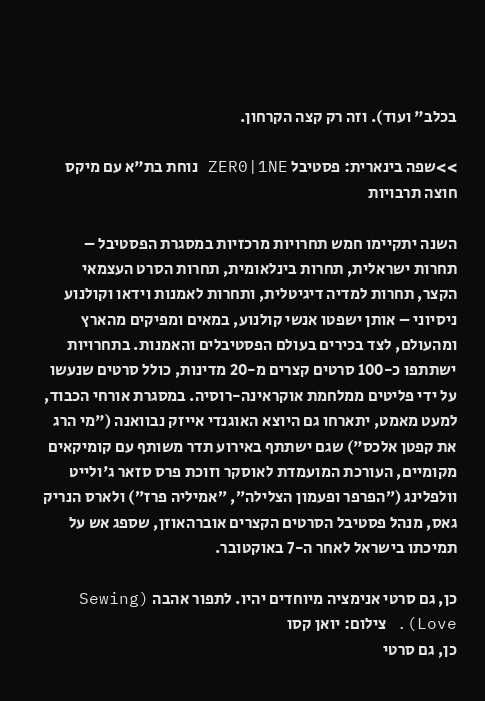בכלב" ועוד). וזה רק קצה הקרחון.

>>שפה בינארית: פסטיבל ZER0|1NE נוחת בת"א עם מיקס חוצה תרבויות

השנה יתקיימו חמש תחרויות מרכזיות במסגרת הפסטיבל – תחרות ישראלית, תחרות בינלאומית, תחרות הסרט העצמאי הקצר, תחרות למדיה דיגיטלית, ותחרות לאמנות וידאו וקולנוע ניסיוני – אותן ישפטו אנשי קולנוע, במאים ומפיקים מהארץ ומהעולם, לצד בכירים בעולם הפסטיבלים והאמנות. בתחרויות ישתתפו כ-100 סרטים קצרים מ-20 מדינות, כולל סרטים שנעשו על ידי פליטים ממלחמת אוקראינה-רוסיה. במסגרת אורחי הכבוד, למעט מאמט, יתארחו גם היוצא האוגנדי אייזק נבוואנה ("מי הרג את קפטן אלכס") שגם ישתתף באירוע תדר משותף עם קומיקאים מקומיים, העורכת המועמדת לאוסקר וזוכת פרס סזאר ג'ולייט וולפלינג (״הפרפר ופעמון הצלילה״, ״אמיליה פרז״) ולארס הנריק גאס, מנהל פסטיבל הסרטים הקצרים אוברהאוזן, שספג אש על תמיכתו בישראל לאחר ה-7 באוקטובר.

כן, גם סרטי אנימציה מיוחדים יהיו. לתפור אהבה (Sewing Love). צילום: יואן קסו
כן, גם סרטי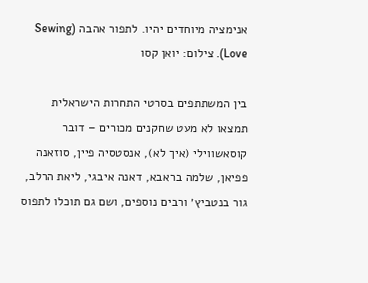אנימציה מיוחדים יהיו. לתפור אהבה (Sewing Love). צילום: יואן קסו

בין המשתתפים בסרטי התחרות הישראלית תמצאו לא מעט שחקנים מכורים – דובר קוסאשווילי (איך לא), אנסטסיה פיין, סוזאנה פפיאן, שלמה בראבא, דאנה איבגי, ליאת הרלב, גור בנטביץ׳ ורבים נוספים, ושם גם תוכלו לתפוס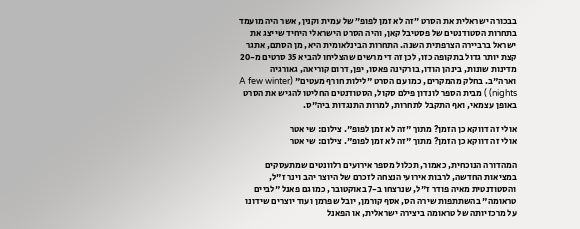בבכורה ישראלית את הסרט ״זה לא זמן לפופ״ של עמית וקנין, אשר היה מועמד בתחרות הסטודנטים של פסטיבל קאן, והיה הסרט הישראלי היחיד שייצג את ישראל ברביירה הצרפתית השנה. התחרות הבינלאומית היא, מן הסתם, אתגר קצת יותר גדול בתקופה כזו, לכן זה די מרשים שהצליחו להביא 35 סרטים מ-20 מדינות שונות, בינהן הודו, בורקינה פאסו, יפן, דרום קוריאה, גאורגיה וארה"ב. בחלק מהמקרים, כמו עם הסרט "לילות חורף מעטים" (A few winter nights) ) מבית הספר לונדון פילם סקול, הסטודנטים החליטו להגיש את הסרט באופן עצמאי, ואף התקבל לתחרות, למרות התנגדות ביה"ס.

אולי זה דווקא כן הזמן? מתוך "זה לא זמן לפופ". צילום: שי אטר
אולי זה דווקא כן הזמן? מתוך "זה לא זמן לפופ". צילום: שי אטר

המהדורה הנוכחית, כאמור, תכלול מספר אירועים רלוונטים שמתעסקים במציאות החדשה, לרבות אירועי הנצחה לזכרם של היוצר יהב וינר ז"ל, והסטודנטית מאיה פודר ז"ל, שנרצחו ב-7 באוקטובר, כמו גם פאנל "לביים טראומה" בהשתתפות שירה הס, אסף קורמן, יובל שפרמן ועוד יוצרים שידונו על מרכזיותה של טראומה ביצירה ישראלית, או הפאנל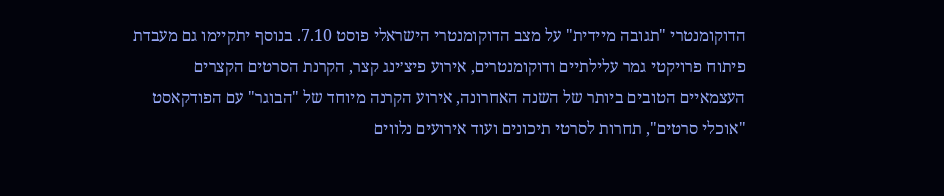הדוקומנטרי "תגובה מיידית" על מצב הדוקומנטרי הישראלי פוסט 7.10. בנוסף יתקיימו גם מעבדת פיתוח פרויקטי גמר עלילתיים ודוקומנטרים, אירוע פיצ׳ינג קצר, הקרנת הסרטים הקצרים העצמאיים הטובים ביותר של השנה האחרונה, אירוע הקרנה מיוחד של "הבוגר" עם הפודקאסט "אוכלי סרטים", תחרות לסרטי תיכונים ועוד אירועים נלווים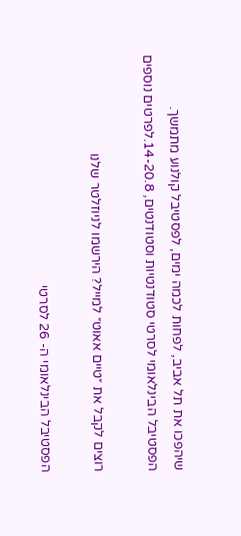שיהפכו את תל אביב, לפחות לכמה ימים, לפסטיבל קולנוע מתמשך.
הפסטיבל הבינלאומי לסרטי סטודנטיות וסטודנטים, 14-20.8.לפרטים נוספים

רוצים לקבל את ״טיים אאוט״ למייל? הירשמו לניוזלטר שלנו

הפסטיבל הבינלאומי ה- 26 לסרטי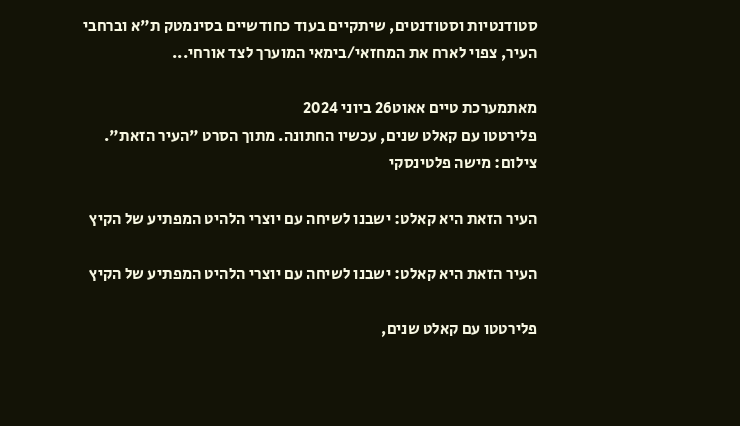סטודנטיות וסטודנטים, שיתקיים בעוד כחודשיים בסינמטק ת"א וברחבי העיר, צפוי לארח את המחזאי/בימאי המוערך לצד אורחי...

מאתמערכת טיים אאוט26 ביוני 2024
פלירטטו עם קאלט שנים, עכשיו החתונה. מתוך הסרט "העיר הזאת". צילום: מישה פלטינסקי

העיר הזאת היא קאלט: ישבנו לשיחה עם יוצרי הלהיט המפתיע של הקיץ

העיר הזאת היא קאלט: ישבנו לשיחה עם יוצרי הלהיט המפתיע של הקיץ

פלירטטו עם קאלט שנים,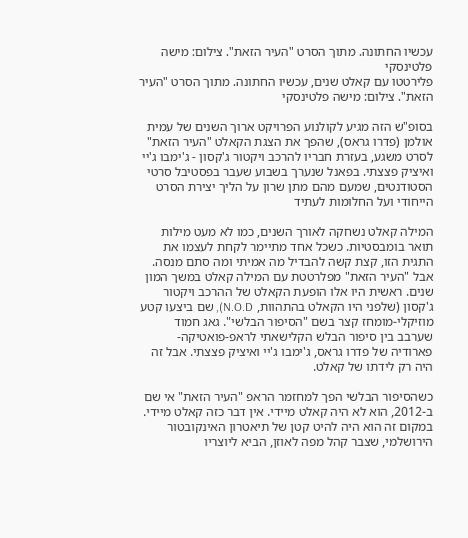עכשיו החתונה. מתוך הסרט "העיר הזאת". צילום: מישה פלטינסקי
פלירטטו עם קאלט שנים, עכשיו החתונה. מתוך הסרט "העיר הזאת". צילום: מישה פלטינסקי

בסופ"ש הזה מגיע לקולנוע הפרויקט ארוך השנים של עמית אולמן (פדרו גראס), שהפך את הצגת הקאלט "העיר הזאת" לסרט משגע, בעזרת חבריו להרכב ויקטור ג'קסון - ג'ימבו ג'יי ואיציק פצצתי. בפאנל שנערך בשבוע שעבר בפסטיבל סרטי הסטודנטים, שמעם מהם מתן שרון על הליך יצירת הסרט הייחודי ועל החלומות לעתיד

המילה קאלט נשחקה לאורך השנים, כמו לא מעט מילות תואר בומבסטיות. כשכל אחד מתיימר לקחת לעצמו את התגית הזו, קצת קשה להבדיל מה אמיתי ומה סתם מנסה. אבל "העיר הזאת" מפלרטטת עם המילה קאלט במשך המון שנים. ראשית היו אלו הופעת הקאלט של ההרכב ויקטור ג'קסון (שלפני היו הקאלט בהתהוות, N.O.D), שם ביצעו קטע מוזיקלי-מומחז קצר בשם "הסיפור הבלשי". גאג חמוד שערבב בין סיפור הבלש הקלישאתי לראפ-פואטיקה-פארודיה של פדרו גראס, ג'ימבו ג'יי ואיציק פצצתי. אבל זה היה רק לידתו של קאלט.

כשהסיפור הבלשי הפך למחזמר הראפ "העיר הזאת" אי שם ב-2012, הוא לא היה קאלט מיידי. אין דבר כזה קאלט מיידי. במקום זה הוא היה להיט קטן של תיאטרון האינקובטור הירושלמי, שצבר קהל מפה לאוזן, הביא ליוצריו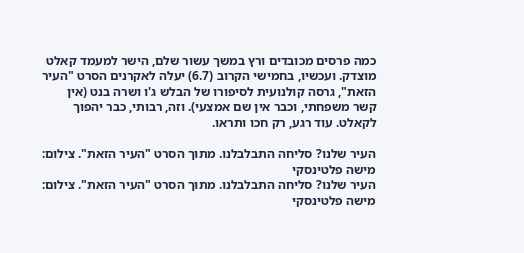כמה פרסים מכובדים ורץ במשך עשור שלם, הישר למעמד קאלט מוצדק. ועכשיו, בחמישי הקרוב (6.7) יעלה לאקרנים הסרט "העיר הזאת", גרסה קולנועית לסיפורו של הבלש ג'ו ושרה בנט (אין קשר משפחתי, וכבר אין שם אמצעי). וזה, רבותי, כבר יהפוך לקאלט. עוד רגע, רק חכו ותראו.

העיר שלנו? סליחה התבלבלנו. מתוך הסרט "העיר הזאת". צילום: מישה פלטינסקי
העיר שלנו? סליחה התבלבלנו. מתוך הסרט "העיר הזאת". צילום: מישה פלטינסקי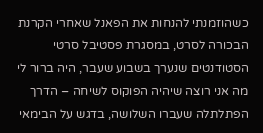כשהוזמנתי להנחות את הפאנל שאחרי הקרנת הבכורה לסרט, במסגרת פסטיבל סרטי הסטודנטים שנערך בשבוע שעבר, היה ברור לי מה אני רוצה שיהיה הפוקוס לשיחה – הדרך הפתלתלה שעברו השלושה, בדגש על הבימאי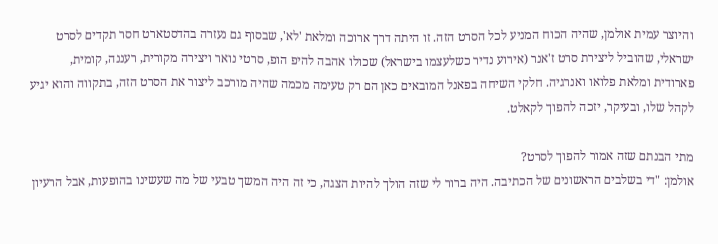והיוצר עמית אולמן, שהיה הכוח המניע לכל הסרט הזה. זו היתה דרך ארוכה ומלאת 'לא', שבסוף גם נעזרה בהדסטארט חסר תקדים לסרט ישראלי, שהוביל ליצירת סרט ז'אנר (אירוע נדיר כשלעצמו בישראל) שכולו אהבה להיפ הופ, סרטי נואר ויצירה מקורית, רעננה, קומית, פארודית ומלאת פלואו ואנרגיה. חלקי השיחה בפאנל המובאים כאן הם רק טעימה מכמה שהיה מורכב ליצור את הסרט הזה, בתקווה והוא יגיע לקהל שלו, ובעיקר, יזכה להפוך לקאלט.

מתי הבנתם שזה אמור להפוך לסרט?
אולמן: "די בשלבים הראשונים של הכתיבה. היה ברור לי שזה הולך להיות הצגה, כי זה היה המשך טבעי של מה שעשינו בהופעות, אבל הרעיון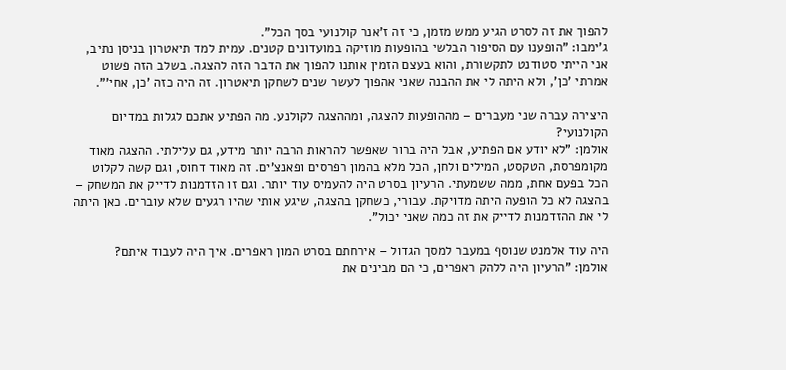להפוך את זה לסרט הגיע ממש מזמן, כי זה ז'אנר קולנועי בסך הכל".
ג'ימבו: "הופענו עם הסיפור הבלשי בהופעות מוזיקה במועדונים קטנים. עמית למד תיאטרון בניסן נתיב, אני הייתי סטודנט לתקשורת, והוא בעצם הזמין אותנו להפוך את הדבר הזה להצגה. בשלב הזה פשוט אמרתי 'כן', ולא היתה לי את ההבנה שאני אהפוך לעשר שנים לשחקן תיאטרון. זה היה כזה 'כן, אחי'".

היצירה עברה שני מעברים – מההופעות להצגה, ומההצגה לקולנע. מה הפתיע אתכם לגלות במדיום הקולנועי?
אולמן: "לא יודע אם הפתיע, אבל היה ברור שאפשר להראות הרבה יותר מידע, גם עלילתי. ההצגה מאוד מקומפרסת, הטקסט, המילים ולחן, הכל מלא בהמון רפרסים ופאנצ'ים. זה מאוד דחוס, וגם קשה לקלוט הכל בפעם אחת, ממה ששמעתי. הרעיון בסרט היה להעמיס עוד יותר. וגם זו הזדמנות לדייק את המשחק – בהצגה לא כל הופעה היתה מדויקת. עבורי, כשחקן בהצגה, שיגע אותי שהיו רגעים שלא עוברים. כאן היתה לי את ההזדמנות לדייק את זה כמה שאני יכול".

היה עוד אלמנט שנוסף במעבר למסך הגדול – אירחתם בסרט המון ראפרים. איך היה לעבוד איתם?
אולמן: "הרעיון היה ללהק ראפרים, כי הם מבינים את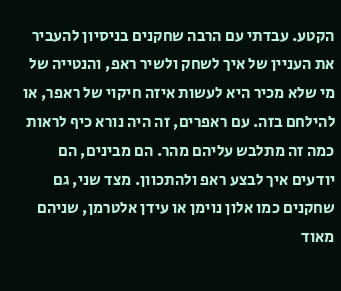הקטע. עבדתי עם הרבה שחקנים בניסיון להעביר את העניין של איך לשחק ולשיר ראפ, והנטייה של מי שלא מכיר היא לעשות איזה חיקוי של ראפר, או להילחם בזה. עם ראפרים, זה היה נורא כיף לראות כמה זה מתלבש עליהם מהר. הם מבינים, הם יודעים איך לבצע ראפ ולהתכוון. מצד שני, גם שחקנים כמו אלון נוימן או עידן אלטרמן, שניהם מאוד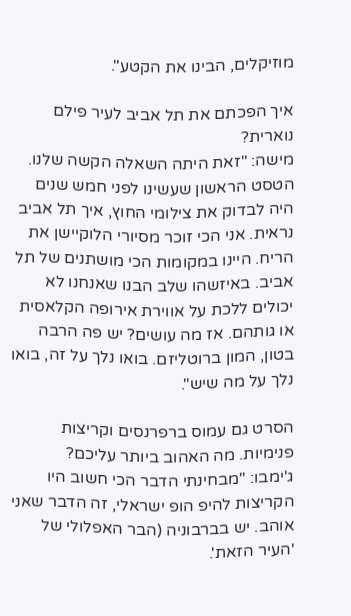מוזיקלים, הבינו את הקטע".

איך הפכתם את תל אביב לעיר פילם נוארית?
מישה: "זאת היתה השאלה הקשה שלנו. הטסט הראשון שעשינו לפני חמש שנים היה לבדוק את צילומי החוץ, איך תל אביב נראית. אני הכי זוכר מסיורי הלוקיישן את הריח. היינו במקומות הכי מושתנים של תל אביב. באיזשהו שלב הבנו שאנחנו לא יכולים ללכת על אווירת אירופה הקלאסית או גותהם. אז מה עושים? יש פה הרבה בטון, המון ברוטליזם. בואו נלך על זה, בואו נלך על מה שיש".

הסרט גם עמוס ברפרנסים וקריצות פנימיות. מה האהוב ביותר עליכם?
ג'ימבו: "מבחינתי הדבר הכי חשוב היו הקריצות להיפ הופ ישראלי, זה הדבר שאני אוהב. יש בברבוניה (הבר האפלולי של 'העיר הזאת'.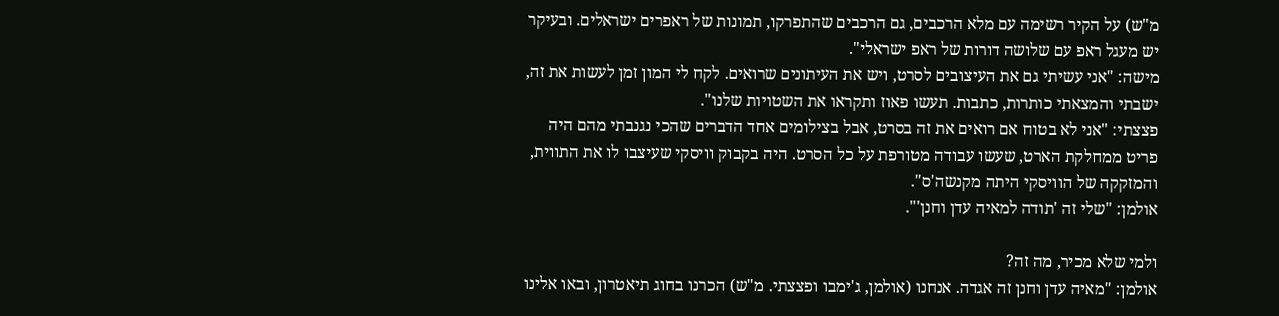מ"ש) על הקיר רשימה עם מלא הרכבים, גם הרכבים שהתפרקו, תמונות של ראפרים ישראלים. ובעיקר יש מעגל ראפ עם שלושה דורות של ראפ ישראלי".
מישה: "אני עשיתי גם את העיצובים לסרט, ויש את העיתונים שרואים. לקח לי המון זמן לעשות את זה, ישבתי והמצאתי כותרות, כתבות. תעשו פאוז ותקראו את השטויות שלנו".
פצצתי: "אני לא בטוח אם רואים את זה בסרט, אבל בצילומים אחד הדברים שהכי נגנבתי מהם היה פריט ממחלקת הארט, שעשו עבודה מטורפת על כל הסרט. היה בקבוק וויסקי שעיצבו לו את התווית, והמזקקה של הוויסקי היתה מקנשה'ס".
אולמן: "שלי זה 'תודה למאיה עדן וחנן'".

ולמי שלא מכיר, מה זה?
אולמן: "מאיה עדן וחנן זה אגדה. אנחנו (אולמן, ג'ימבו ופצצתי. מ"ש) הכרנו בחוג תיאטרון, ובאו אלינו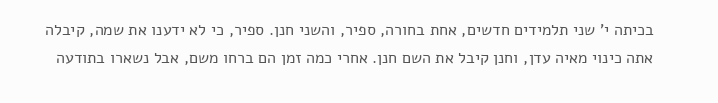בכיתה י' שני תלמידים חדשים, אחת בחורה, ספיר, והשני חנן. ספיר, כי לא ידענו את שמה, קיבלה אתה כינוי מאיה עדן, וחנן קיבל את השם חנן. אחרי כמה זמן הם ברחו משם, אבל נשארו בתודעה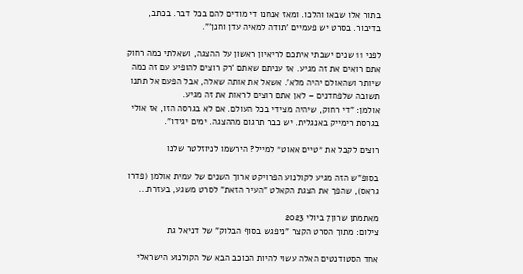בתור אלו שבאו והלכו. ומאז אנחנו די מודים להם בכל דבר. בכתב, בדיבור. בסרט יש פעמיים 'תודה למאיה עדן וחנן'".

לפני 11 שנים ישבתי איתכם לריאיון ראשון על ההצגה, ושאלתי כמה רחוק אתם רואים את זה מגיע. אז עניתם שאתם 'רק רוצים להופיע עם זה כמה שיותר ושהאולם יהיה מלא'. אשאל את אותה שאלה, אבל הפעם אל תתנו תשובה שלפחדנים – לאן אתם רוצים לראות את זה מגיע.
אולמן: "די רחוק, שיהיה מצידי בכל העולם. אם לא בגרסה הזו, אז אולי בגרסת רימייק באנגלית. יש כבר תרגום מההצגה. ימים יגידו".

רוצים לקבל את ״טיים אאוט״ למייל? הירשמו לניוזלטר שלנו

בסופ"ש הזה מגיע לקולנוע הפרויקט ארוך השנים של עמית אולמן (פדרו גראס), שהפך את הצגת הקאלט "העיר הזאת" לסרט משגע, בעזרת...

מאתמתן שרון7 ביולי 2023
צילום: מתוך הסרט הקצר "ניפגש בסוף הבלוק" של דניאל גת

אחד הסטודנטים האלה עשוי להיות הכוכב הבא של הקולנוע הישראלי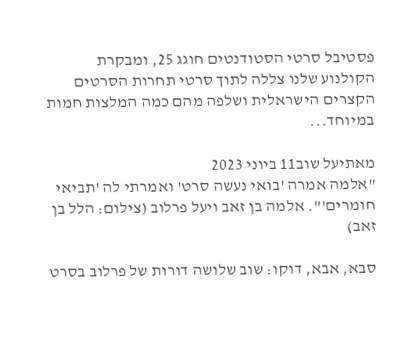פסטיבל סרטי הסטודנטים חוגג 25, ומבקרת הקולנוע שלנו צללה לתוך סרטי תחרות הסרטים הקצרים הישראלית ושלפה מהם כמה המלצות חמות במיוחד...

מאתיעל שוב11 ביוני 2023
"אלמה אמרה 'בואי נעשה סרט' ואמרתי לה 'תביאי חומרים'". אלמה בן זאב ויעל פרלוב (צילום: הלל בן זאב)

סבא, אבא, דוקו: שוב שלושה דורות של פרלוב בסרט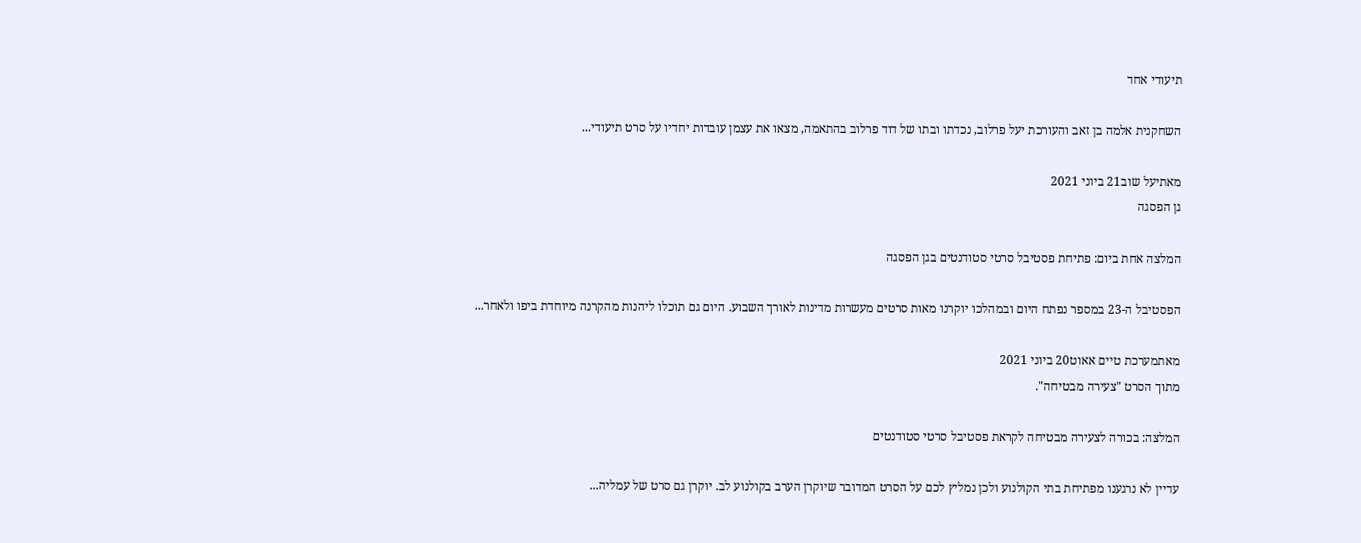תיעודי אחד

השחקנית אלמה בן זאב והעורכת יעל פרלוב, נכדתו ובתו של דוד פרלוב בהתאמה, מצאו את עצמן עובדות יחדיו על סרט תיעודי...

מאתיעל שוב21 ביוני 2021
גן הפסגה

המלצה אחת ביום: פתיחת פסטיבל סרטי סטודנטים בגן הפסגה

הפסטיבל ה-23 במספר נפתח היום ובמהלכו יוקרנו מאות סרטים מעשרות מדינות לאורך השבוע. היום גם תוכלו ליהנות מהקרנה מיוחדת ביפו ולאחר...

מאתמערכת טיים אאוט20 ביוני 2021
מתוך הסרט "צעירה מבטיחה".

המלצה: בכורה לצעירה מבטיחה לקראת פסטיבל סרטי סטודנטים

עדיין לא נרגענו מפתיחת בתי הקולנוע ולכן נמליץ לכם על הסרט המדובר שיוקרן הערב בקולנוע לב. יוקרן גם סרט של עמליה...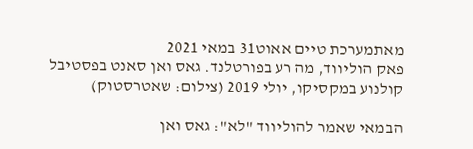מאתמערכת טיים אאוט31 במאי 2021
פאק הוליווד, מה רע בפורטלנד. גאס ואן סאנט בפסטיבל קולנוע במקסיקו, יולי 2019 (צילום: שאטרסטוק)

הבמאי שאמר להוליווד "לא": גאס ואן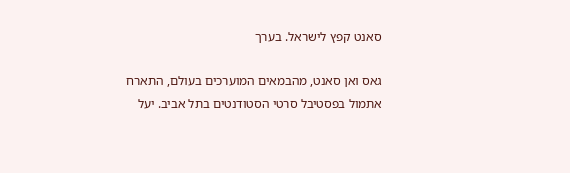סאנט קפץ לישראל. בערך

גאס ואן סאנט, מהבמאים המוערכים בעולם, התארח אתמול בפסטיבל סרטי הסטודנטים בתל אביב. יעל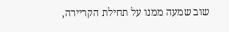שוב שמעה ממנו על תחילת הקריירה,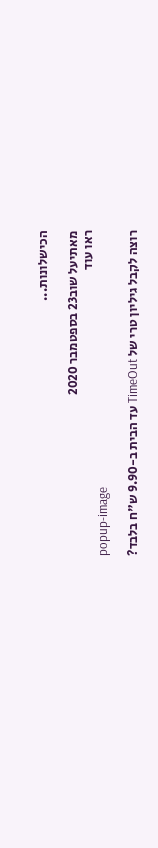הכישלונות...

מאתיעל שוב23 בספטמבר 2020
ראו עוד
popup-image

רוצה לקבל גיליון טרי של TimeOut עד הבית ב-9.90 ש"ח בלבד?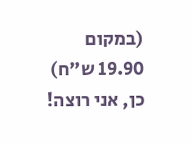(במקום 19.90 ש"ח)
כן, אני רוצה!